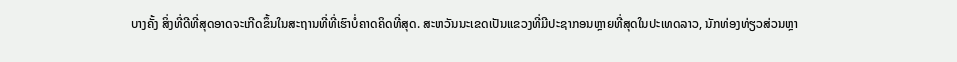ບາງຄັ້ງ ສິ່ງທີ່ດີທີ່ສຸດອາດຈະເກີດຂຶ້ນໃນສະຖານທີ່ທີ່ເຮົາບໍ່ຄາດຄິດທີ່ສຸດ. ສະຫວັນນະເຂດເປັນແຂວງທີ່ມີປະຊາກອນຫຼາຍທີ່ສຸດໃນປະເທດລາວ, ນັກທ່ອງທ່ຽວສ່ວນຫຼາ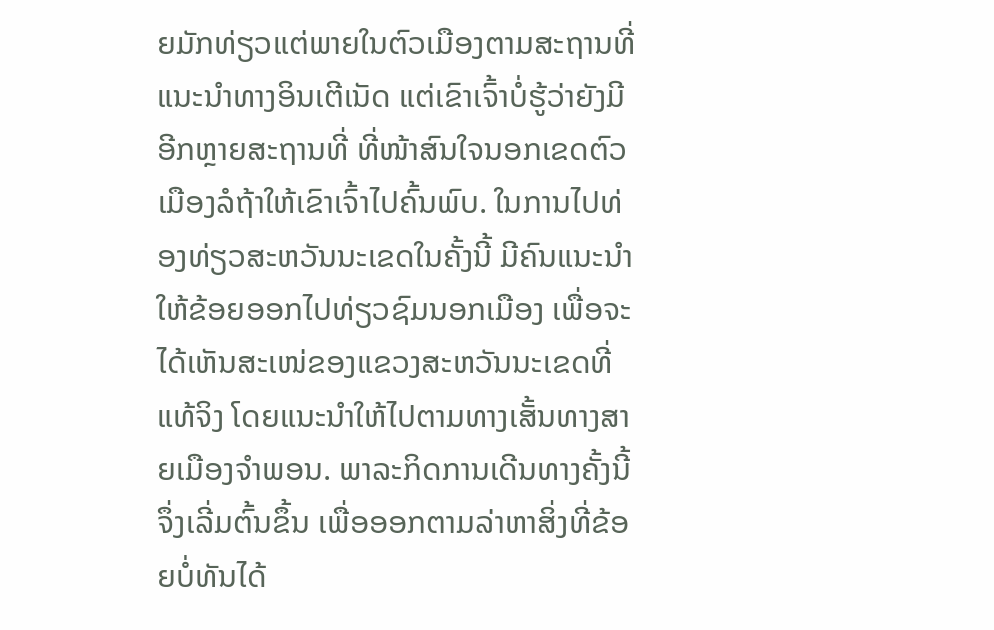ຍມັກທ່ຽວແຕ່ພາຍໃນຕົວເມືອງຕາມສະຖານທີ່ແນະນຳທາງອິນເຕີເນັດ ແຕ່ເຂົາເຈົ້າບໍ່ຮູ້ວ່າຍັງມີອີກຫຼາຍສະຖານທີ່ ທີ່ໜ້າສົນໃຈນອກເຂດຕົວເມືອງລໍຖ້າໃຫ້ເຂົາເຈົ້າໄປຄົ້ນພົບ. ໃນການໄປທ່ອງທ່ຽວສະຫວັນນະເຂດໃນຄັ້ງນີ້ ມີຄົນແນະນຳໃຫ້ຂ້ອຍອອກໄປທ່ຽວຊົມນອກເມືອງ ເພື່ອຈະໄດ້ເຫັນສະເໜ່ຂອງແຂວງສະຫວັນນະເຂດທີ່ແທ້ຈິງ ໂດຍແນະນໍາໃຫ້ໄປຕາມທາງເສັ້ນທາງສາຍເມືອງຈຳພອນ. ພາລະກິດການເດີນທາງຄັ້ງນີ້ຈຶ່ງເລີ່ມຕົ້ນຂຶ້ນ ເພື່ອອອກຕາມລ່າຫາສິ່ງທີ່ຂ້ອຍບໍ່ທັນໄດ້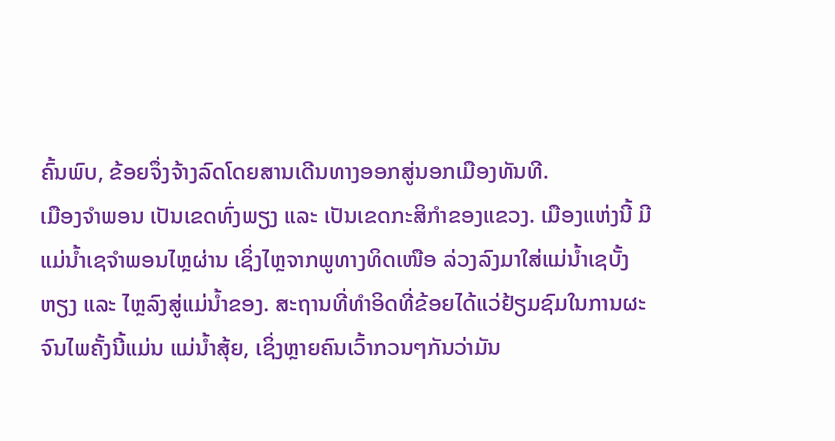ຄົ້ນພົບ, ຂ້ອຍຈຶ່ງຈ້າງລົດໂດຍສານເດີນທາງອອກສູ່ນອກເມືອງທັນທີ.
ເມືອງຈຳພອນ ເປັນເຂດທົ່ງພຽງ ແລະ ເປັນເຂດກະສິກຳຂອງແຂວງ. ເມືອງແຫ່ງນີ້ ມີແມ່ນໍ້າເຊຈຳພອນໄຫຼຜ່ານ ເຊິ່ງໄຫຼຈາກພູທາງທິດເໜືອ ລ່ວງລົງມາໃສ່ແມ່ນໍ້າເຊບັ້ງຫຽງ ແລະ ໄຫຼລົງສູ່ແມ່ນໍ້າຂອງ. ສະຖານທີ່ທຳອິດທີ່ຂ້ອຍໄດ້ແວ່ຢ້ຽມຊົມໃນການຜະຈົນໄພຄັ້ງນີ້ແມ່ນ ແມ່ນໍ້າສຸ້ຍ, ເຊິ່ງຫຼາຍຄົນເວົ້າກວນໆກັນວ່າມັນ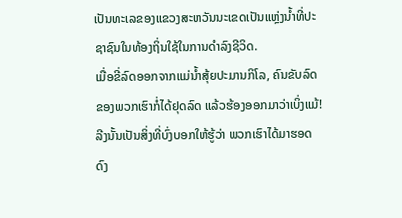ເປັນທະເລຂອງແຂວງສະຫວັນນະເຂດເປັນແຫຼ່ງນໍ້າທີ່ປະຊາຊົນໃນທ້ອງຖິ່ນໃຊ້ໃນການດຳລົງຊີວິດ.
ເມື່ອຂີ່ລົດອອກຈາກແມ່ນໍ້າສຸ້ຍປະມານກິໂລ, ຄົນຂັບລົດຂອງພວກເຮົາກໍ່ໄດ້ຢຸດລົດ ແລ້ວຮ້ອງອອກມາວ່າເບິ່ງແມ້! ລີງນັ້ນເປັນສິ່ງທີ່ບົ່ງບອກໃຫ້ຮູ້ວ່າ ພວກເຮົາໄດ້ມາຮອດດົງ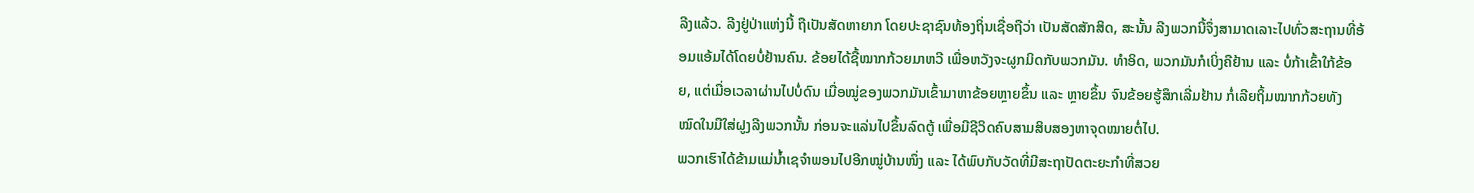ລີງແລ້ວ. ລີງຢູ່ປ່າແຫ່ງນີ້ ຖືເປັນສັດຫາຍາກ ໂດຍປະຊາຊົນທ້ອງຖິ່ນເຊື່ອຖືວ່າ ເປັນສັດສັກສິດ, ສະນັ້ນ ລີງພວກນີ້ຈຶ່ງສາມາດເລາະໄປທົ່ວສະຖານທີ່ອ້ອມແອ້ມໄດ້ໂດຍບໍ່ຢ້ານຄົນ. ຂ້ອຍໄດ້ຊື້ໝາກກ້ວຍມາຫວີ ເພື່ອຫວັງຈະຜູກມິດກັບພວກມັນ. ທຳອິດ, ພວກມັນກໍເບິ່ງຄືຢ້ານ ແລະ ບໍ່ກ້າເຂົ້າໃກ້ຂ້ອຍ, ແຕ່ເມື່ອເວລາຜ່ານໄປບໍ່ດົນ ເມື່ອໝູ່ຂອງພວກມັນເຂົ້າມາຫາຂ້ອຍຫຼາຍຂຶ້ນ ແລະ ຫຼາຍຂຶ້ນ ຈົນຂ້ອຍຮູ້ສຶກເລີ່ມຢ້ານ ກໍ່ເລີຍຖິ້ມໝາກກ້ວຍທັງໝົດໃນມືໃສ່ຝູງລີງພວກນັ້ນ ກ່ອນຈະແລ່ນໄປຂຶ້ນລົດຕູ້ ເພື່ອມີຊີວິດຄົບສາມສິບສອງຫາຈຸດໝາຍຕໍ່ໄປ.
ພວກເຮົາໄດ້ຂ້າມແມ່ນໍ້າເຊຈຳພອນໄປອີກໝູ່ບ້ານໜຶ່ງ ແລະ ໄດ້ພົບກັບວັດທີ່ມີສະຖາປັດຕະຍະກຳທີ່ສວຍ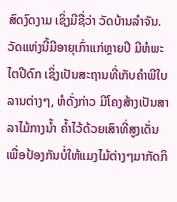ສົດງົດງາມ ເຊິ່ງມີຊື່ວ່າ ວັດບ້ານລຳຈັນ. ວັດແຫ່ງນີ້ມີອາຍຸເກົ່າແກ່ຫຼາຍປີ ມີຫໍພະໄຕປີດົກ ເຊິ່ງເປັນສະຖານທີ່ເກັບຄໍາພີໃບລານຕ່າງໆ, ຫໍດັ່ງກ່າວ ມີໂຄງສ້າງເປັນສາລາໄມ້ກາງນໍ້າ ຄໍ້າໄວ້ດ້ວຍເສົາທີ່ສູງເດັ່ນ ເພື່ອປ້ອງກັນບໍ່ໃຫ້ແມງໄມ້ຕ່າງໆມາກັດກິ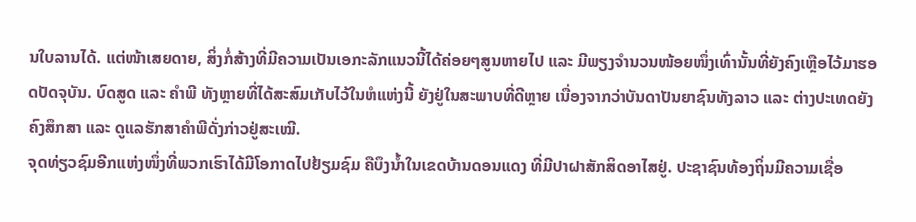ນໃບລານໄດ້. ແຕ່ໜ້າເສຍດາຍ, ສິ່ງກໍ່ສ້າງທີ່ມີຄວາມເປັນເອກະລັກແນວນີ້ໄດ້ຄ່ອຍໆສູນຫາຍໄປ ແລະ ມີພຽງຈຳນວນໜ້ອຍໜຶ່ງເທົ່ານັ້ນທີ່ຍັງຄົງເຫຼືອໄວ້ມາຮອດປັດຈຸບັນ. ບົດສູດ ແລະ ຄໍາພີ ທັງຫຼາຍທີ່ໄດ້ສະສົມເກັບໄວ້ໃນຫໍແຫ່ງນີ້ ຍັງຢູ່ໃນສະພາບທີ່ດີຫຼາຍ ເນື່ອງຈາກວ່າບັນດາປັນຍາຊົນທັງລາວ ແລະ ຕ່າງປະເທດຍັງຄົງສຶກສາ ແລະ ດູແລຮັກສາຄໍາພີດັ່ງກ່າວຢູ່ສະເໝີ.
ຈຸດທ່ຽວຊົມອີກແຫ່ງໜຶ່ງທີ່ພວກເຮົາໄດ້ມີໂອກາດໄປຢ້ຽມຊົມ ຄືບຶງນໍ້າໃນເຂດບ້ານດອນແດງ ທີ່ມີປາຝາສັກສິດອາໄສຢູ່. ປະຊາຊົນທ້ອງຖິ່ນມີຄວາມເຊື່ອ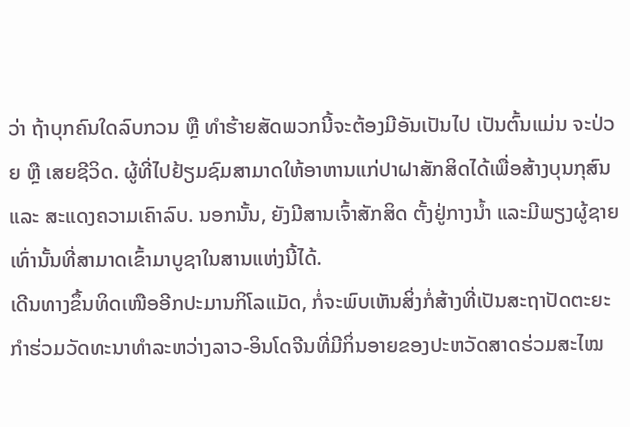ວ່າ ຖ້າບຸກຄົນໃດລົບກວນ ຫຼື ທຳຮ້າຍສັດພວກນີ້ຈະຕ້ອງມີອັນເປັນໄປ ເປັນຕົ້ນແມ່ນ ຈະປ່ວຍ ຫຼື ເສຍຊີວິດ. ຜູ້ທີ່ໄປຢ້ຽມຊົມສາມາດໃຫ້ອາຫານແກ່ປາຝາສັກສິດໄດ້ເພື່ອສ້າງບຸນກຸສົນ ແລະ ສະແດງຄວາມເຄົາລົບ. ນອກນັ້ນ, ຍັງມີສານເຈົ້າສັກສິດ ຕັ້ງຢູ່ກາງນໍ້າ ແລະມີພຽງຜູ້ຊາຍເທົ່ານັ້ນທີ່ສາມາດເຂົ້າມາບູຊາໃນສານແຫ່ງນີ້ໄດ້.
ເດີນທາງຂຶ້ນທິດເໜືອອີກປະມານກິໂລແມັດ, ກໍ່ຈະພົບເຫັນສິ່ງກໍ່ສ້າງທີ່ເປັນສະຖາປັດຕະຍະກຳຮ່ວມວັດທະນາທຳລະຫວ່າງລາວ-ອິນໂດຈີນທີ່ມີກິ່ນອາຍຂອງປະຫວັດສາດຮ່ວມສະໄໝ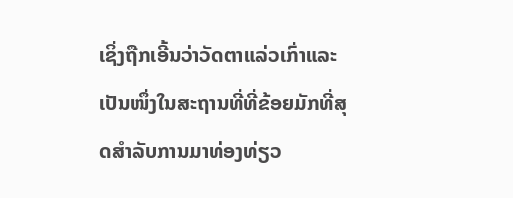ເຊິ່ງຖືກເອີ້ນວ່າວັດຕາແລ່ວເກົ່າແລະ ເປັນໜຶ່ງໃນສະຖານທີ່ທີ່ຂ້ອຍມັກທີ່ສຸດສຳລັບການມາທ່ອງທ່ຽວ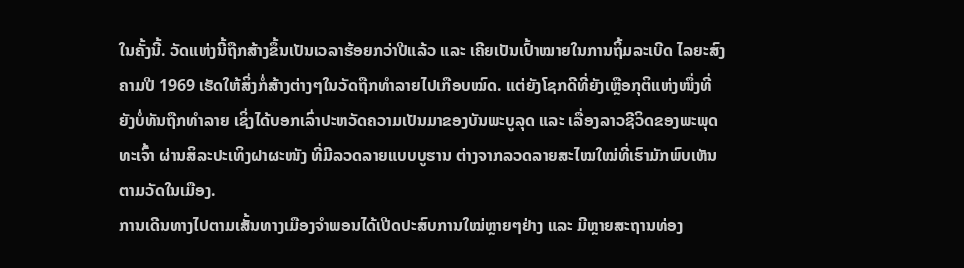ໃນຄັ້ງນີ້. ວັດແຫ່ງນີ້ຖືກສ້າງຂຶ້ນເປັນເວລາຮ້ອຍກວ່າປີແລ້ວ ແລະ ເຄີຍເປັນເປົ້າໝາຍໃນການຖິ້ມລະເບີດ ໄລຍະສົງຄາມປີ 1969 ເຮັດໃຫ້ສິ່ງກໍ່ສ້າງຕ່າງໆໃນວັດຖືກທຳລາຍໄປເກືອບໝົດ. ແຕ່ຍັງໂຊກດີທີ່ຍັງເຫຼືອກຸຕິແຫ່ງໜຶ່ງທີ່ຍັງບໍ່ທັນຖືກທຳລາຍ ເຊິ່ງໄດ້ບອກເລົ່າປະຫວັດຄວາມເປັນມາຂອງບັນພະບູລຸດ ແລະ ເລື່ອງລາວຊີວິດຂອງພະພຸດທະເຈົ້າ ຜ່ານສິລະປະເທິງຝາຜະໜັງ ທີ່ມີລວດລາຍແບບບູຮານ ຕ່າງຈາກລວດລາຍສະໄໝໃໝ່ທີ່ເຮົາມັກພົບເຫັນຕາມວັດໃນເມືອງ.
ການເດີນທາງໄປຕາມເສັ້ນທາງເມືອງຈຳພອນໄດ້ເປີດປະສົບການໃໝ່ຫຼາຍໆຢ່າງ ແລະ ມີຫຼາຍສະຖານທ່ອງ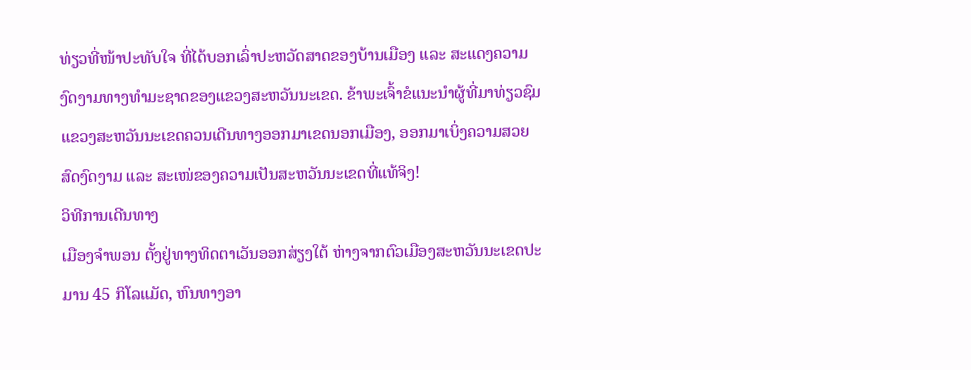ທ່ຽວທີ່ໜ້າປະທັບໃຈ ທີ່ໄດ້ບອກເລົ່າປະຫວັດສາດຂອງບ້ານເມືອງ ແລະ ສະແດງຄວາມງົດງາມທາງທຳມະຊາດຂອງແຂວງສະຫວັນນະເຂດ. ຂ້າພະເຈົ້າຂໍແນະນໍາຜູ້ທີ່ມາທ່ຽວຊົມແຂວງສະຫວັນນະເຂດຄວນເດີນທາງອອກມາເຂດນອກເມືອງ, ອອກມາເບິ່ງຄວາມສວຍສົດງົດງາມ ແລະ ສະເໜ່ຂອງຄວາມເປັນສະຫວັນນະເຂດທີ່ແທ້ຈິງ!
ວິທີການເດີນທາງ
ເມືອງຈຳພອນ ຕັ້ງຢູ່ທາງທິດຕາເວັນອອກສ່ຽງໃຕ້ ຫ່າງຈາກຕົວເມືອງສະຫວັນນະເຂດປະມານ 45 ກິໂລແມັດ, ຫົນທາງອາ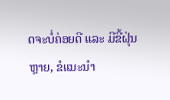ດຈະບໍ່ຄ່ອຍດີ ແລະ ມີຂີ້ຝຸ່ນຫຼາຍ, ຂໍແນະນໍາ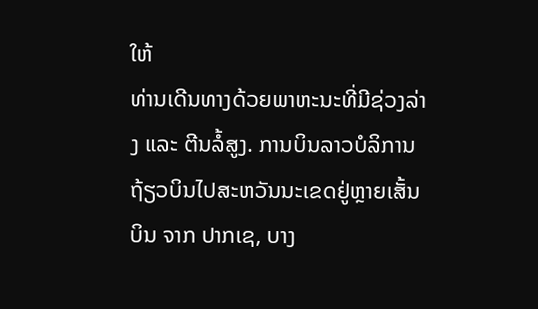ໃຫ້
ທ່ານເດີນທາງດ້ວຍພາຫະນະທີ່ມີຊ່ວງລ່າງ ແລະ ຕີນລໍ້ສູງ. ການບິນລາວບໍລິການຖ້ຽວບິນໄປສະຫວັນນະເຂດຢູ່ຫຼາຍເສັ້ນບິນ ຈາກ ປາກເຊ, ບາງ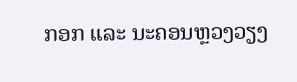ກອກ ແລະ ນະຄອນຫຼວງວຽງ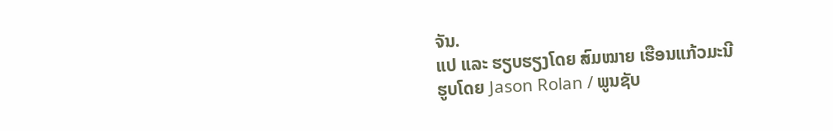ຈັນ.
ແປ ແລະ ຮຽບຮຽງໂດຍ ສົມໝາຍ ເຮືອນແກ້ວມະນີ
ຮູບໂດຍ Jason Rolan / ພູນຊັບ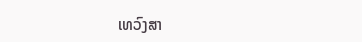ເທວົງສາ